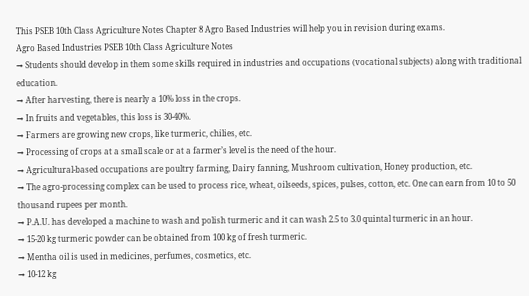This PSEB 10th Class Agriculture Notes Chapter 8 Agro Based Industries will help you in revision during exams.
Agro Based Industries PSEB 10th Class Agriculture Notes
→ Students should develop in them some skills required in industries and occupations (vocational subjects) along with traditional education.
→ After harvesting, there is nearly a 10% loss in the crops.
→ In fruits and vegetables, this loss is 30-40%.
→ Farmers are growing new crops, like turmeric, chilies, etc.
→ Processing of crops at a small scale or at a farmer’s level is the need of the hour.
→ Agricultural-based occupations are poultry farming, Dairy fanning, Mushroom cultivation, Honey production, etc.
→ The agro-processing complex can be used to process rice, wheat, oilseeds, spices, pulses, cotton, etc. One can earn from 10 to 50 thousand rupees per month.
→ P.A.U. has developed a machine to wash and polish turmeric and it can wash 2.5 to 3.0 quintal turmeric in an hour.
→ 15-20 kg turmeric powder can be obtained from 100 kg of fresh turmeric.
→ Mentha oil is used in medicines, perfumes, cosmetics, etc.
→ 10-12 kg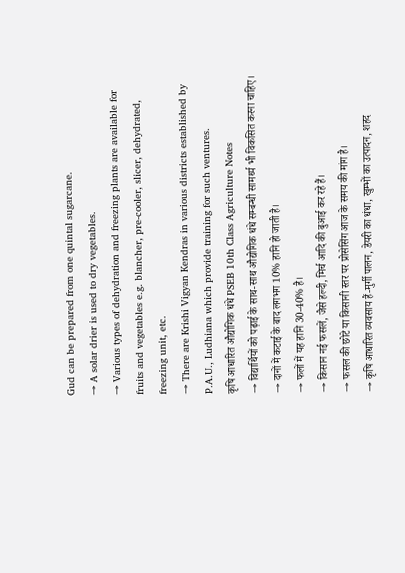Gud can be prepared from one quintal sugarcane.
→ A solar drier is used to dry vegetables.
→ Various types of dehydration and freezing plants are available for fruits and vegetables e.g. blancher, pre-cooler, slicer, dehydrated, freezing unit, etc.
→ There are Krishi Vigyan Kendras in various districts established by P.A.U., Ludhiana which provide training for such ventures.
कृषि आधारित औद्योगिक धंधे PSEB 10th Class Agriculture Notes
→ विद्यार्थियों को पढ़ाई के साथ-साथ औद्योगिक धंधे सम्बन्धी सामर्थ्य भी विकसित करना चाहिए।
→ दानों में कटाई के बाद लगभग 10% हानि हो जाती है।
→ फलों में यह हानि 30-40% है।
→ किसान नई फसलें, जैसे हल्दी, मिर्च आदि की बुआई कर रहे हैं।
→ फसल की छोटे या किसानी स्तर पर प्रोसेसिंग आज के समय की मांग है।
→ कृषि आधारित व्यवसाय हैं-मुर्गी पालन, डेयरी का धंधा, खुम्भों का उत्पादन, शहद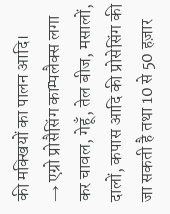की मक्खियों का पालन आदि।
→ एग्रो प्रोसैसिंग काम्पलैक्स लगा कर चावल, गेहूँ, तेल बीज, मसालों, दालों, कपास आदि की प्रोसेसिंग की जा सकती है तथा 10 से 50 हज़ार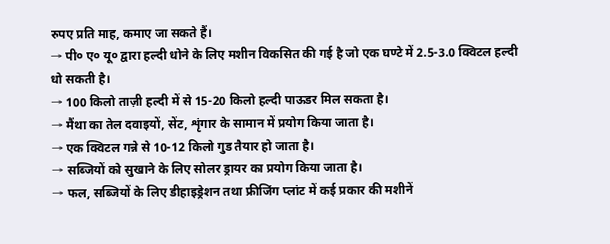रुपए प्रति माह, कमाए जा सकते हैं।
→ पी० ए० यू० द्वारा हल्दी धोने के लिए मशीन विकसित की गई है जो एक घण्टे में 2.5-3.0 क्विटल हल्दी धो सकती है।
→ 100 किलो ताज़ी हल्दी में से 15-20 किलो हल्दी पाऊडर मिल सकता है।
→ मैंथा का तेल दवाइयों, सेंट, शृंगार के सामान में प्रयोग किया जाता है।
→ एक क्विटल गन्ने से 10-12 किलो गुड तैयार हो जाता है।
→ सब्जियों को सुखाने के लिए सोलर ड्रायर का प्रयोग किया जाता है।
→ फल, सब्जियों के लिए डीहाइड्रेशन तथा फ्रीजिंग प्लांट में कई प्रकार की मशीनें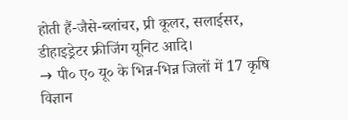होती हैं-जैसे-ब्लांचर, प्री कूलर, सलाईसर, डीहाइड्रेटर फ्रीजिंग यूनिट आदि।
→ पी० ए० यू० के भिन्न-भिन्न जिलों में 17 कृषि विज्ञान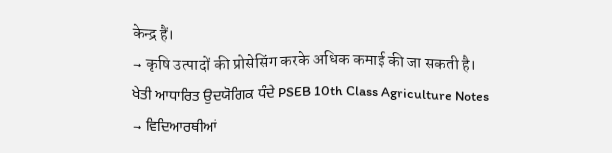केन्द्र हैं।
→ कृषि उत्पादों की प्रोसेसिंग करके अधिक कमाई की जा सकती है।
ਖੇਤੀ ਆਧਾਰਿਤ ਉਦਯੋਗਿਕ ਧੰਦੇ PSEB 10th Class Agriculture Notes
→ ਵਿਦਿਆਰਥੀਆਂ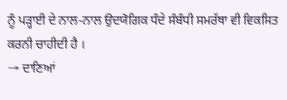ਨੂੰ ਪੜ੍ਹਾਈ ਦੇ ਨਾਲ-ਨਾਲ ਉਦਯੋਗਿਕ ਧੰਦੇ ਸੰਬੰਧੀ ਸਮਰੱਥਾ ਵੀ ਵਿਕਸਿਤ ਕਰਨੀ ਚਾਹੀਦੀ ਹੈ ।
→ ਦਾਣਿਆਂ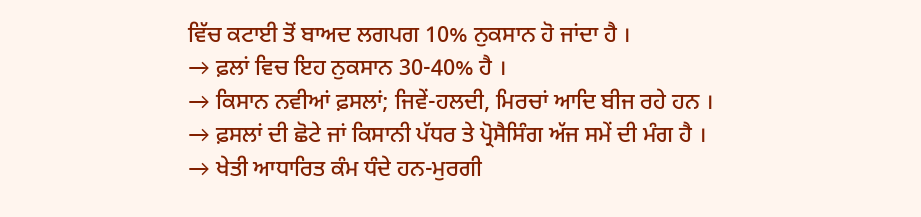ਵਿੱਚ ਕਟਾਈ ਤੋਂ ਬਾਅਦ ਲਗਪਗ 10% ਨੁਕਸਾਨ ਹੋ ਜਾਂਦਾ ਹੈ ।
→ ਫ਼ਲਾਂ ਵਿਚ ਇਹ ਨੁਕਸਾਨ 30-40% ਹੈ ।
→ ਕਿਸਾਨ ਨਵੀਆਂ ਫ਼ਸਲਾਂ; ਜਿਵੇਂ-ਹਲਦੀ, ਮਿਰਚਾਂ ਆਦਿ ਬੀਜ ਰਹੇ ਹਨ ।
→ ਫ਼ਸਲਾਂ ਦੀ ਛੋਟੇ ਜਾਂ ਕਿਸਾਨੀ ਪੱਧਰ ਤੇ ਪ੍ਰੋਸੈਸਿੰਗ ਅੱਜ ਸਮੇਂ ਦੀ ਮੰਗ ਹੈ ।
→ ਖੇਤੀ ਆਧਾਰਿਤ ਕੰਮ ਧੰਦੇ ਹਨ-ਮੁਰਗੀ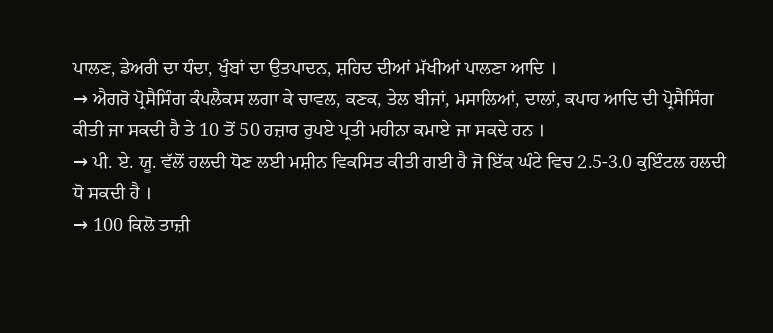ਪਾਲਣ, ਡੇਅਰੀ ਦਾ ਧੰਦਾ, ਖੁੰਬਾਂ ਦਾ ਉਤਪਾਦਨ, ਸ਼ਹਿਦ ਦੀਆਂ ਮੱਖੀਆਂ ਪਾਲਣਾ ਆਦਿ ।
→ ਐਗਰੋ ਪ੍ਰੋਸੈਸਿੰਗ ਕੰਪਲੈਕਸ ਲਗਾ ਕੇ ਚਾਵਲ, ਕਣਕ, ਤੇਲ ਬੀਜਾਂ, ਮਸਾਲਿਆਂ, ਦਾਲਾਂ, ਕਪਾਹ ਆਦਿ ਦੀ ਪ੍ਰੋਸੈਸਿੰਗ ਕੀਤੀ ਜਾ ਸਕਦੀ ਹੈ ਤੇ 10 ਤੋਂ 50 ਹਜ਼ਾਰ ਰੁਪਏ ਪ੍ਰਤੀ ਮਹੀਨਾ ਕਮਾਏ ਜਾ ਸਕਦੇ ਹਨ ।
→ ਪੀ. ਏ. ਯੂ. ਵੱਲੋਂ ਹਲਦੀ ਧੋਣ ਲਈ ਮਸ਼ੀਨ ਵਿਕਸਿਤ ਕੀਤੀ ਗਈ ਹੈ ਜੋ ਇੱਕ ਘੰਟੇ ਵਿਚ 2.5-3.0 ਕੁਇੰਟਲ ਹਲਦੀ ਧੋ ਸਕਦੀ ਹੈ ।
→ 100 ਕਿਲੋ ਤਾਜ਼ੀ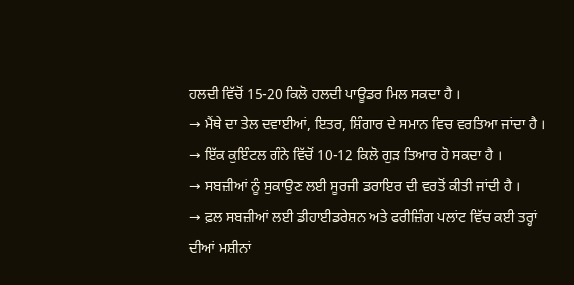ਹਲਦੀ ਵਿੱਚੋਂ 15-20 ਕਿਲੋ ਹਲਦੀ ਪਾਊਡਰ ਮਿਲ ਸਕਦਾ ਹੈ ।
→ ਮੈਂਥੇ ਦਾ ਤੇਲ ਦਵਾਈਆਂ, ਇਤਰ, ਸ਼ਿੰਗਾਰ ਦੇ ਸਮਾਨ ਵਿਚ ਵਰਤਿਆ ਜਾਂਦਾ ਹੈ ।
→ ਇੱਕ ਕੁਇੰਟਲ ਗੰਨੇ ਵਿੱਚੋਂ 10-12 ਕਿਲੋ ਗੁੜ ਤਿਆਰ ਹੋ ਸਕਦਾ ਹੈ ।
→ ਸਬਜ਼ੀਆਂ ਨੂੰ ਸੁਕਾਉਣ ਲਈ ਸੂਰਜੀ ਡਰਾਇਰ ਦੀ ਵਰਤੋਂ ਕੀਤੀ ਜਾਂਦੀ ਹੈ ।
→ ਫ਼ਲ ਸਬਜ਼ੀਆਂ ਲਈ ਡੀਹਾਈਡਰੇਸ਼ਨ ਅਤੇ ਫਰੀਜ਼ਿੰਗ ਪਲਾਂਟ ਵਿੱਚ ਕਈ ਤਰ੍ਹਾਂ ਦੀਆਂ ਮਸ਼ੀਨਾਂ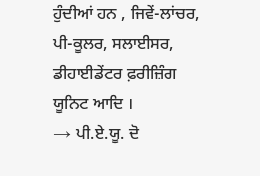ਹੁੰਦੀਆਂ ਹਨ , ਜਿਵੇਂ-ਲਾਂਚਰ, ਪੀ-ਕੂਲਰ, ਸਲਾਈਸਰ, ਡੀਹਾਈਡੇਂਟਰ ਫ਼ਰੀਜ਼ਿੰਗ ਯੂਨਿਟ ਆਦਿ ।
→ ਪੀ.ਏ.ਯੂ. ਦੋ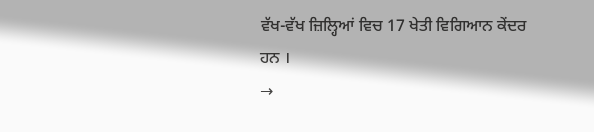ਵੱਖ-ਵੱਖ ਜ਼ਿਲ੍ਹਿਆਂ ਵਿਚ 17 ਖੇਤੀ ਵਿਗਿਆਨ ਕੇਂਦਰ ਹਨ ।
→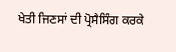ਖੇਤੀ ਜਿਣਸਾਂ ਦੀ ਪ੍ਰੋਸੈਸਿੰਗ ਕਰਕੇ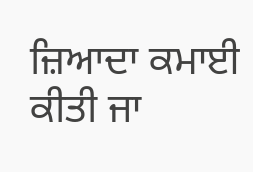ਜ਼ਿਆਦਾ ਕਮਾਈ ਕੀਤੀ ਜਾ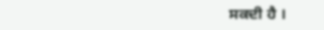ਸਕਦੀ ਹੈ ।